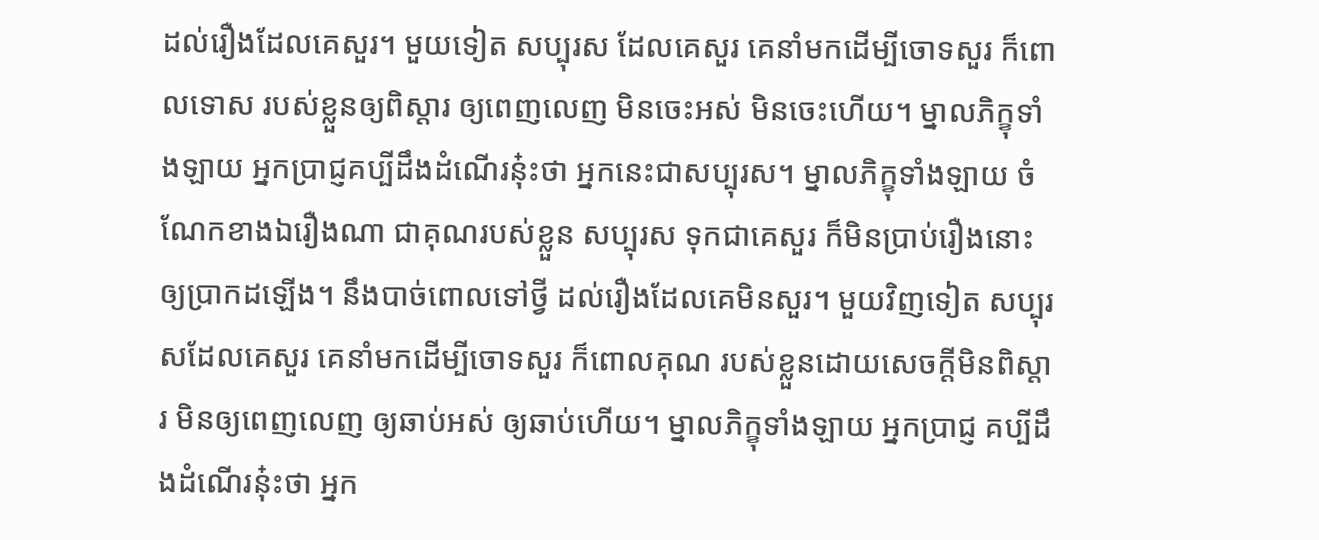ដល់រឿងដែលគេសួរ។ មួយទៀត សប្បុរស ដែលគេសួរ គេនាំមកដើម្បីចោទសួរ ក៏ពោលទោស របស់ខ្លួនឲ្យពិស្តារ ឲ្យពេញលេញ មិនចេះអស់ មិនចេះហើយ។ ម្នាលភិក្ខុទាំងឡាយ អ្នកប្រាជ្ញគប្បីដឹងដំណើរនុ៎ះថា អ្នកនេះជាសប្បុរស។ ម្នាលភិក្ខុទាំងឡាយ ចំណែកខាងឯរឿងណា ជាគុណរបស់ខ្លួន សប្បុរស ទុកជាគេសួរ ក៏មិនប្រាប់រឿងនោះ ឲ្យប្រាកដឡើង។ នឹងបាច់ពោលទៅថ្វី ដល់រឿងដែលគេមិនសួរ។ មួយវិញទៀត សប្បុរសដែលគេសួរ គេនាំមកដើម្បីចោទសួរ ក៏ពោលគុណ របស់ខ្លួនដោយសេចក្តីមិនពិស្តារ មិនឲ្យពេញលេញ ឲ្យឆាប់អស់ ឲ្យឆាប់ហើយ។ ម្នាលភិក្ខុទាំងឡាយ អ្នកប្រាជ្ញ គប្បីដឹងដំណើរនុ៎ះថា អ្នក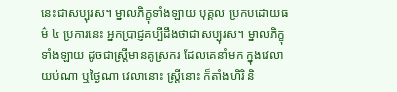នេះជាសប្បុរស។ ម្នាលភិក្ខុទាំងឡាយ បុគ្គល ប្រកបដោយធម៌ ៤ ប្រការនេះ អ្នកប្រាជ្ញគប្បីដឹងថាជាសប្បុរស។ ម្នាលភិក្ខុទាំងឡាយ ដូចជាស្រ្តីមានគូស្រករ ដែលគេនាំមក ក្នុងវេលាយប់ណា ឬថ្ងៃណា វេលានោះ ស្រ្តីនោះ ក៏តាំងហិរិ និ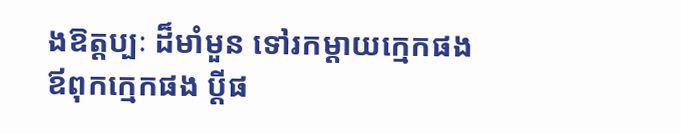ងឱត្តប្បៈ ដ៏មាំមួន ទៅរកម្តាយកេ្មកផង ឪពុកកេ្មកផង ប្តីផ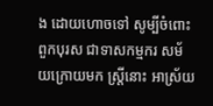ង ដោយហោចទៅ សូម្បីចំពោះពួកបុរស ជាទាសកម្មករ សម័យក្រោយមក ស្រ្តីនោះ អាស្រ័យ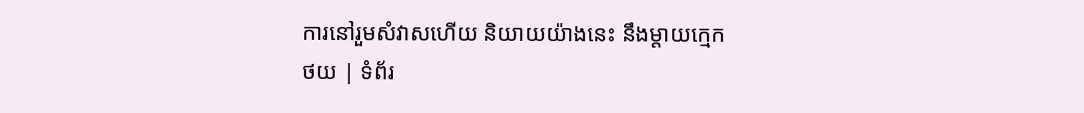ការនៅរួមសំវាសហើយ និយាយយ៉ាងនេះ នឹងម្តាយកេ្មក
ថយ | ទំព័រ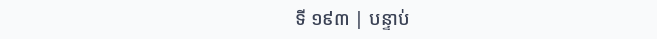ទី ១៩៣ | បន្ទាប់